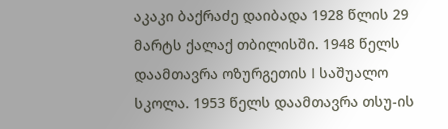აკაკი ბაქრაძე დაიბადა 1928 წლის 29 მარტს ქალაქ თბილისში. 1948 წელს დაამთავრა ოზურგეთის I საშუალო სკოლა. 1953 წელს დაამთავრა თსუ-ის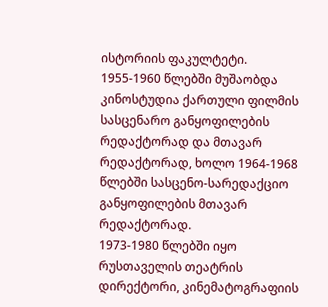ისტორიის ფაკულტეტი.
1955-1960 წლებში მუშაობდა კინოსტუდია ქართული ფილმის სასცენარო განყოფილების რედაქტორად და მთავარ რედაქტორად, ხოლო 1964-1968 წლებში სასცენო-სარედაქციო განყოფილების მთავარ რედაქტორად.
1973-1980 წლებში იყო რუსთაველის თეატრის დირექტორი, კინემატოგრაფიის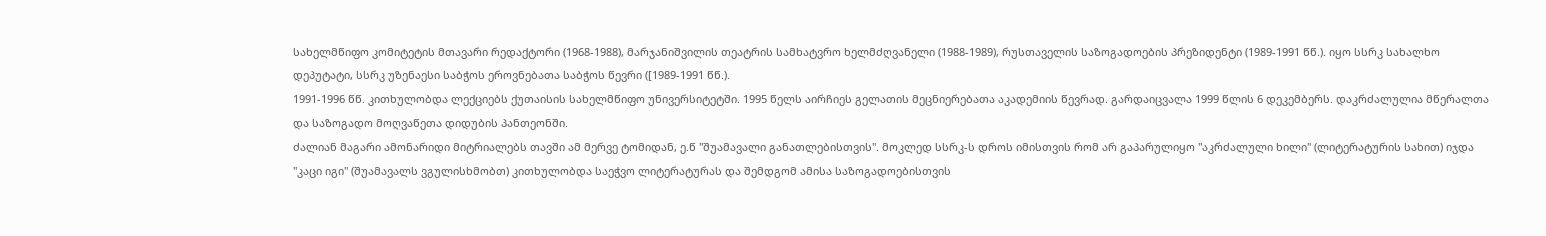სახელმწიფო კომიტეტის მთავარი რედაქტორი (1968-1988), მარჯანიშვილის თეატრის სამხატვრო ხელმძღვანელი (1988-1989), რუსთაველის საზოგადოების პრეზიდენტი (1989-1991 წწ.). იყო სსრკ სახალხო დეპუტატი, სსრკ უზენაესი საბჭოს ეროვნებათა საბჭოს წევრი ([1989-1991 წწ.).
1991-1996 წწ. კითხულობდა ლექციებს ქუთაისის სახელმწიფო უნივერსიტეტში. 1995 წელს აირჩიეს გელათის მეცნიერებათა აკადემიის წევრად. გარდაიცვალა 1999 წლის 6 დეკემბერს. დაკრძალულია მწერალთა და საზოგადო მოღვაწეთა დიდუბის პანთეონში.
ძალიან მაგარი ამონარიდი მიტრიალებს თავში ამ მერვე ტომიდან, ე.წ "შუამავალი განათლებისთვის". მოკლედ სსრკ-ს დროს იმისთვის რომ არ გაპარულიყო "აკრძალული ხილი" (ლიტერატურის სახით) იჯდა "კაცი იგი" (შუამავალს ვგულისხმობთ) კითხულობდა საეჭვო ლიტერატურას და შემდგომ ამისა საზოგადოებისთვის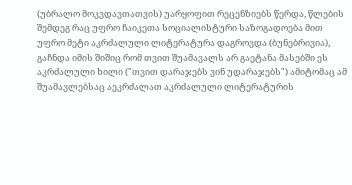(უბრალო მოკვდავთათვის) უარყოფით რეცენზიებს წერდა, წლების შემდეგ რაც უფრო ჩაიკეთა სოციალისტური საზოგადოება მით უფრო მეტი აკრძალული ლიტერატურა დაგროვდა (ბუნებრივია), გაჩნდა იმის შიშიც რომ თვით შუამავალს არ გაეტანა მასებში ეს აკრძალული ხილი ("თვით დარაჯებს ვინ უდარაჯებს") ამიტომაც ამ შუამავლებსაც აეკრძალათ აკრძალული ლიტერატურის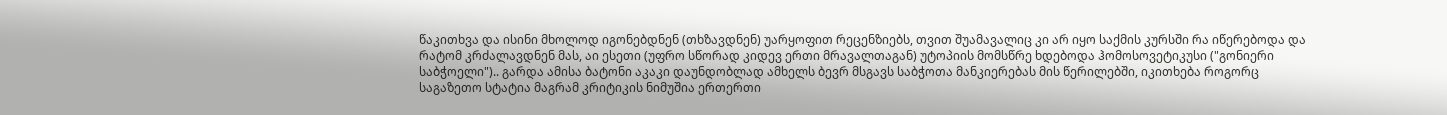წაკითხვა და ისინი მხოლოდ იგონებდნენ (თხზავდნენ) უარყოფით რეცენზიებს, თვით შუამავალიც კი არ იყო საქმის კურსში რა იწერებოდა და რატომ კრძალავდნენ მას, აი ესეთი (უფრო სწორად კიდევ ერთი მრავალთაგან) უტოპიის მომსწრე ხდებოდა ჰომოსოვეტიკუსი ("გონიერი საბჭოელი").. გარდა ამისა ბატონი აკაკი დაუნდობლად ამხელს ბევრ მსგავს საბჭოთა მანკიერებას მის წერილებში, იკითხება როგორც საგაზეთო სტატია მაგრამ კრიტიკის ნიმუშია ერთერთი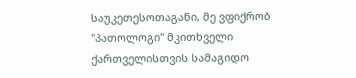საუკეთესოთაგანი, მე ვფიქრობ "პათოლოგი" მკითხველი ქართველისთვის სამაგიდო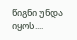წიგნი უნდა იყოს....